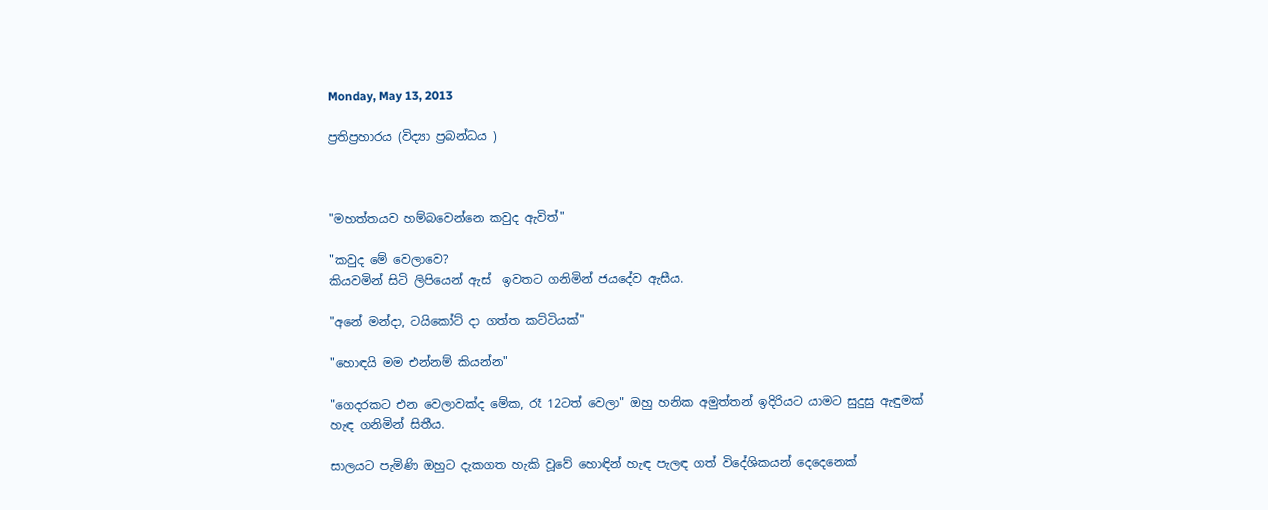Monday, May 13, 2013

ප්‍රතිප්‍රහාරය (විද්‍යා ප්‍රබන්ධය )



"මහත්තයව හම්බවෙන්නෙ කවුද ඇවිත්"

"කවුද මේ වෙලාවෙ?
කියවමින් සිටි ලිපියෙන් ඇස්  ඉවතට ගනිමින් ජයදේව ඇසීය.

"අනේ මන්දා, ටයිකෝට් දා ගත්ත කට්ටියක්"

"හොඳයි මම එන්නම් කියන්න"

"ගෙදරකට එන වෙලාවක්ද මේක, රෑ 12ටත් වෙලා" ඔහු හනික අමුත්තන් ඉදිරියට යාමට සුදුසු ඇඳුමක් හැඳ ගනිමින් සිතීය.

සාලයට පැමිණි ඔහුට දැකගත හැකි වූවේ හොඳින් හැඳ පැලඳ ගත් විදේශිකයන් දෙදෙනෙක්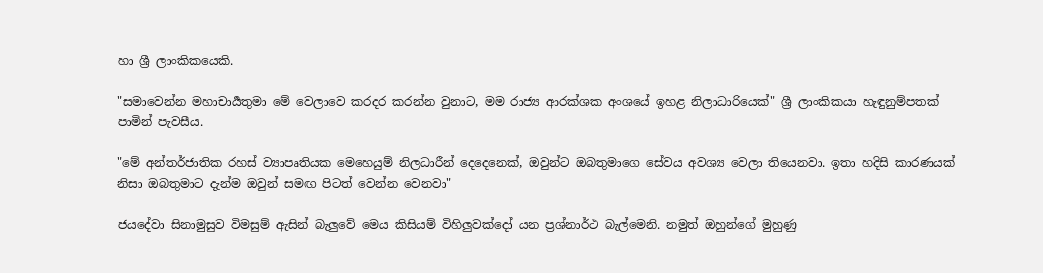හා ශ්‍රී ලාංකිකයෙකි.

"සමාවෙන්න මහාචාර්‍යතුමා මේ වෙලාවෙ කරදර කරන්න වුනාට, මම රාජ්‍ය ආරක්ශක අංශයේ ඉහළ නිලාධාරියෙක්" ශ්‍රී ලාංකිකයා හැඳුනුම්පතක් පාමින් පැවසීය.

"මේ අන්තර්ජාතික රහස් ව්‍යාපෘතියක මෙහෙයුම් නිලධාරීන් දෙදෙනෙක්, ඔවුන්ට ඔබතුමාගෙ සේවය අවශ්‍ය වෙලා තියෙනවා. ඉතා හදිසි කාරණයක් නිසා ඔබතුමාට දැන්ම ඔවුන් සමඟ පිටත් වෙන්න වෙනවා"

ජයදේවා සිනාමුසුව විමසුම් ඇසින් බැලුවේ මෙය කිසියම් විහිලුවක්දෝ යන ප්‍රශ්නාර්ථ බැල්මෙනි. නමුත් ඔහුන්ගේ මුහුණු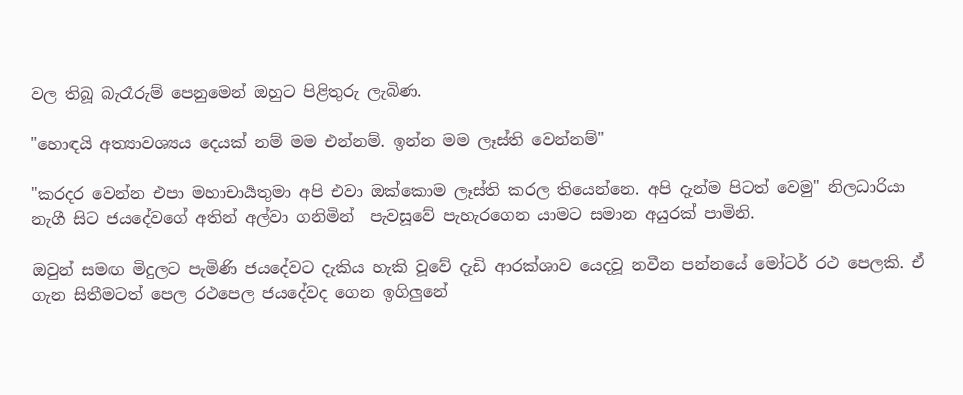වල තිබූ බැරෑරුම් පෙනුමෙන් ඔහුට පිළිතුරු ලැබිණ.

"හොඳයි අත්‍යාවශ්‍යය දෙයක් නම් මම එන්නම්. ඉන්න මම ලෑස්ති වෙන්නම්"

"කරදර වෙන්න එපා මහාචාර්‍යතුමා අපි එවා ඔක්කොම ලෑස්ති කරල තියෙන්නෙ. අපි දැන්ම පිටත් වෙමු" නිලධාරියා නැගී සිට ජයදේවගේ අතින් අල්වා ගනිමින්  පැවසූවේ පැහැරගෙන යාමට සමාන අයුරක් පාමිනි.

ඔවුන් සමඟ මිදුලට පැමිණි ජයදේවට දැකිය හැකි වූවේ දැඩි ආරක්ශාව යෙදවූ නවීන පන්නයේ මෝටර් රථ පෙලකි. ඒ ගැන සිතීමටත් පෙල රථපෙල ජයදේවද ගෙන ඉගිලුනේ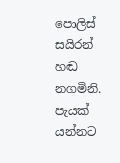පොලිස් සයිරන් හඬ නගමිනි. පැයක් යන්නට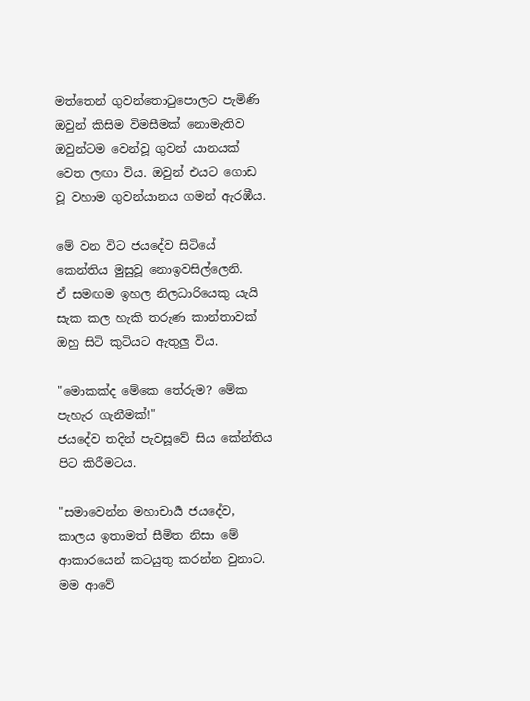මත්තෙන් ගුවන්තොටුපොලට පැමිණි ඔවුන් කිසිම විමසීමක් නොමැතිව ඔවුන්ටම වෙන්වූ ගුවන් යානයක් වෙත ලඟා විය. ඔවුන් එයට ගොඩ වූ වහාම ගුවන්යානය ගමන් ඇරඹීය.

මේ වන විට ජයදේව සිටියේ කෙන්තිය මුසුවූ නොඉවසිල්ලෙනි.
ඒ සමඟම ඉහල නිලධාරියෙකු යැයි සැක කල හැකි තරුණ කාන්තාවක් ඔහු සිටි කුටියට ඇතුලු විය.

"මොකක්ද මේකෙ තේරුම? මේක පැහැර ගැනීමක්!"
ජයදේව තදින් පැවසූවේ සිය කේන්තිය පිට කිරීමටය.

"සමාවෙන්න මහාචාර්‍ය ජයදේව, කාලය ඉතාමත් සීමිත නිසා මේ ආකාරයෙන් කටයුතු කරන්න වුනාට. මම ආවේ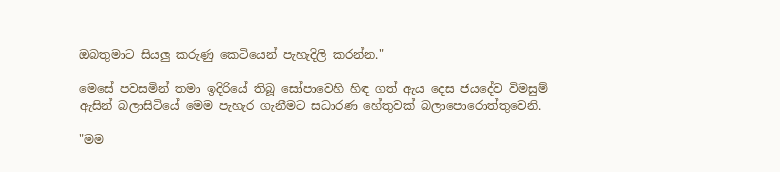ඔබතුමාට සියලු කරුණු කෙටියෙන් පැහැදිලි කරන්න."

මෙසේ පවසමින් තමා ඉදිරියේ තිබූ සෝපාවෙහි හිඳ ගත් ඇය දෙස ජයදේව විමසුම් ඇසින් බලාසිටියේ මෙම පැහැර ගැනීමට සධාරණ හේතුවක් බලාපොරොත්තුවෙනි.

"මම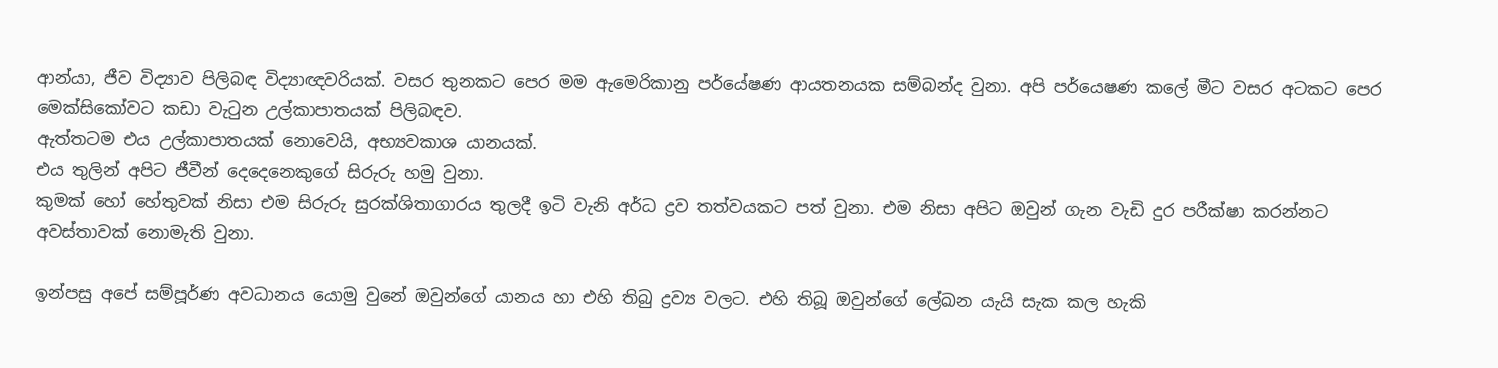ආන්යා, ජීව විද්‍යාව පිලිබඳ විද්‍යාඥවරියක්. වසර තුනකට පෙර මම ඇමෙරිකානු පර්යේෂණ ආයතනයක සම්බන්ද වුනා. අපි පර්යෙෂණ කලේ මීට වසර අටකට පෙර මෙක්සිකෝවට කඩා වැටුන උල්කාපාතයක් පිලිබඳව.
ඇත්තටම එය උල්කාපාතයක් නොවෙයි, අභ්‍යවකාශ යානයක්.
එය තුලින් අපිට ජීවීන් දෙදෙනෙකුගේ සිරුරු හමු වුනා.
කුමක් හෝ හේතුවක් නිසා එම සිරුරු සුරක්ශිතාගාරය තුලදී ඉටි වැනි අර්ධ ද්‍රව තත්වයකට පත් වුනා. එම නිසා අපිට ඔවුන් ගැන වැඩි දුර පරීක්ෂා කරන්නට අවස්තාවක් නොමැති වුනා.

ඉන්පසු අපේ සම්පූර්ණ අවධානය යොමු වුනේ ඔවුන්ගේ යානය හා එහි තිබු ද්‍රව්‍ය වලට. එහි තිබූ ඔවුන්ගේ ලේඛන යැයි සැක කල හැකි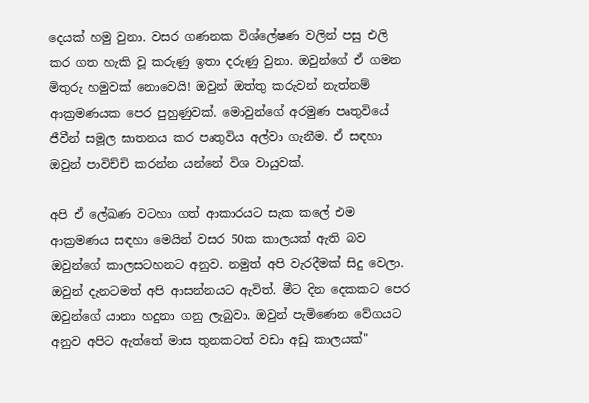දෙයක් හමු වුනා. වසර ගණනක විශ්ලේෂණ වලින් පසු එලි කර ගත හැකි වූ කරුණු ඉතා දරුණු වුනා. ඔවුන්ගේ ඒ ගමන මිතුරු හමුවක් නොවෙයි! ඔවුන් ඔත්තු කරුවන් නැත්නම් ආක්‍රමණයක පෙර පුහුණුවක්. මොවුන්ගේ අරමුණ පෘතුවියේ ජීවීන් සමූල ඝාතනය කර පෘතුවිය අල්වා ගැනීම. ඒ සඳහා ඔවුන් පාවිච්චි කරන්න යන්නේ විශ වායුවක්.

අපි ඒ ලේඛණ වටහා ගත් ආකාරයට සැක කලේ එම ආක්‍රමණය සඳහා මෙයින් වසර 50ක කාලයක් ඇති බව ඔවුන්ගේ කාලසටහනට අනුව. නමුත් අපි වැරදීමක් සිදු වෙලා. ඔවුන් දැනටමත් අපි ආසන්නයට ඇවිත්. මීට දින දෙකකට පෙර ඔවුන්ගේ යානා හදුනා ගනු ලැබුවා. ඔවුන් පැමිණෙන වේගයට අනුව අපිට ඇත්තේ මාස තුනකටත් වඩා අඩු කාලයක්"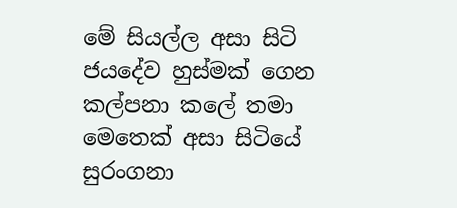මේ සියල්ල අසා සිටි ජයදේව හුස්මක් ගෙන කල්පනා කලේ තමා මෙතෙක් අසා සිටියේ සුරංගනා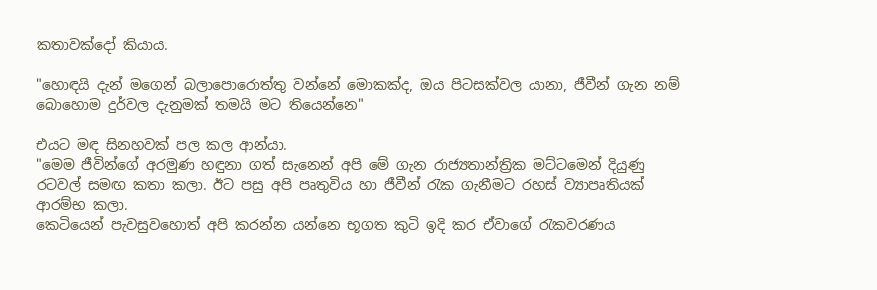කතාවක්දෝ කියාය.

"හොඳයි දැන් මගෙන් බලාපොරොත්තු වන්නේ මොකක්ද, ඔය පිටසක්වල යානා, ජීවීන් ගැන නම් බොහොම දුර්වල දැනුමක් තමයි මට තියෙන්නෙ"

එයට මඳ සිනහවක් පල කල ආන්යා.
"මෙම ජීවින්ගේ අරමුණ හඳුනා ගත් සැනෙන් අපි මේ ගැන රාජ්‍යතාන්ත්‍රික මට්ටමෙන් දියුණු රටවල් සමඟ කතා කලා. ඊට පසු අපි පෘතුවිය හා ජීවීන් රැක ගැනීමට රහස් ව්‍යාපෘතියක් ආරම්භ කලා.
කෙටියෙන් පැවසුවහොත් අපි කරන්න යන්නෙ භූගත කුටි ඉදි කර ඒවාගේ රැකවරණය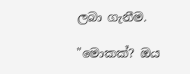ලබා ගැනීම.

"මොකක්? ඔය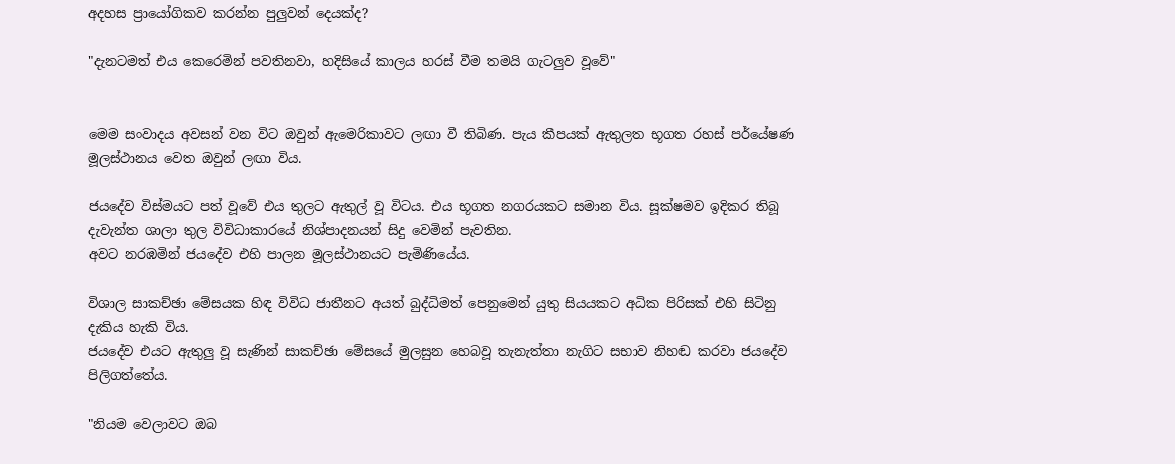අදහස ප්‍රායෝගිකව කරන්න පුලුවන් දෙයක්ද?

"දැනටමත් එය කෙරෙමින් පවතිනවා, හදිසියේ කාලය හරස් වීම තමයි ගැටලුව වූවේ"


මෙම සංවාදය අවසන් වන විට ඔවුන් ඇමෙරිකාවට ලඟා වී තිබිණ. පැය කීපයක් ඇතුලත භූගත රහස් පර්යේෂණ මූලස්ථානය වෙත ඔවුන් ලඟා විය.

ජයදේව විස්මයට පත් වූවේ එය තුලට ඇතුල් වූ විටය. එය භූගත නගරයකට සමාන විය. සූක්ෂමව ඉදිකර තිබූ දැවැන්ත ශාලා තුල විවිධාකාරයේ නිශ්පාදනයන් සිදු වෙමින් පැවතින.
අවට නරඹමින් ජයදේව එහි පාලන මූලස්ථානයට පැමිණියේය.

විශාල සාකච්ඡා මේසයක හිඳ විවිධ ජාතීනට අයත් බුද්ධිමත් පෙනුමෙන් යුතු සියයකට අධික පිරිසක් එහි සිටිනු දැකිය හැකි විය.
ජයදේව එයට ඇතුලු වූ සැණින් සාකච්ඡා මේසයේ මුලසුන හෙබවූ තැනැත්තා නැගිට සභාව නිහඬ කරවා ජයදේව පිලිගත්තේය.

"නියම වෙලාවට ඔබ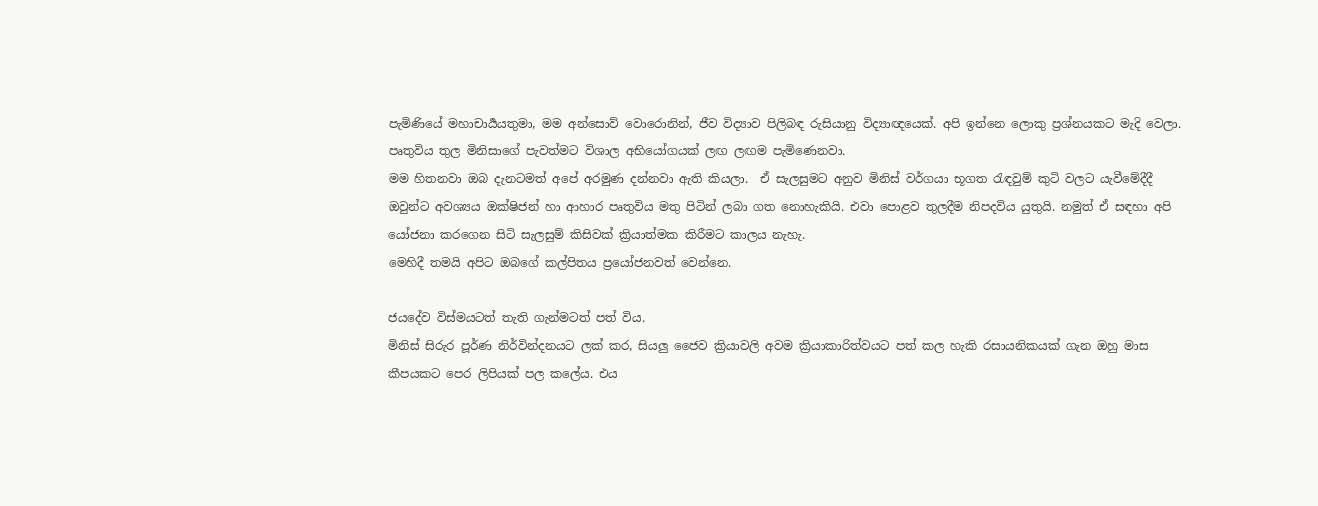පැමිණියේ මහාචාර්‍යයතුමා, මම අන්සොව් වොරොනින්, ජීව විද්‍යාව පිලිබඳ රුසියානු විද්‍යාඥයෙක්. අපි ඉන්නෙ ලොකු ප්‍රශ්නයකට මැදි වෙලා. පෘතුවිය තුල මිනිසාගේ පැවත්මට විශාල අභියෝගයක් ලඟ ලඟම පැමිණෙනවා.
මම හිතනවා ඔබ දැනටමත් අපේ අරමුණ දන්නවා ඇති කියලා.  ඒ සැලසුමට අනුව මිනිස් වර්ගයා භූගත රැඳවුම් කුටි වලට යැවීමේදීදී ඔවුන්ට අවශ්‍යය ඔක්ෂිජන් හා ආහාර පෘතුවිය මතු පිටින් ලබා ගත නොහැකියි. එවා පොළව තුලදීම නිපදවිය යුතුයි. නමුත් ඒ සඳහා අපි යෝජනා කරගෙන සිටි සැලසුම් කිසිවක් ක්‍රියාත්මක කිරීමට කාලය නැහැ.
මෙහිදී තමයි අපිට ඔබගේ කල්පිතය ප්‍රයෝජනවත් වෙන්නෙ.

ජයදේව විස්මයටත් තැති ගැන්මටත් පත් විය.
මිනිස් සිරුර පූර්ණ නිර්වින්දනයට ලක් කර, සියලු ජෛව ක්‍රියාවලි අවම ක්‍රියාකාරිත්වයට පත් කල හැකි රසායනිකයක් ගැන ඔහු මාස කීපයකට පෙර ලිපියක් පල කලේය. එය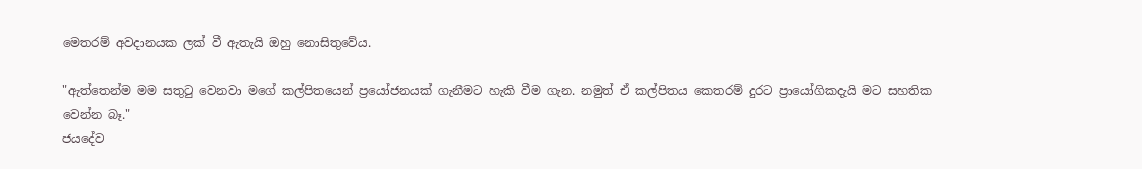මෙතරම් අවදානයක ලක් වී ඇතැයි ඔහු නොසිතුවේය.

"ඇත්තෙන්ම මම සතුටු වෙනවා මගේ කල්පිතයෙන් ප්‍රයෝජනයක් ගැනීමට හැකි වීම ගැන. නමුත් ඒ කල්පිතය කෙතරම් දුරට ප්‍රායෝගිකදැයි මට සහතික වෙන්න බෑ."
ජයදේව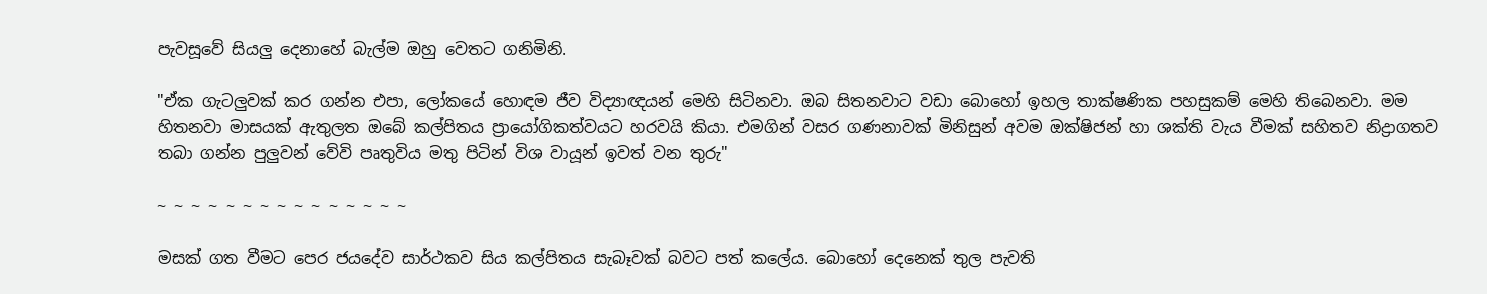පැවසූවේ සියලු දෙනාහේ බැල්ම ඔහු වෙතට ගනිමිනි.

"ඒක ගැටලුවක් කර ගන්න එපා, ලෝකයේ හොඳම ජීව විද්‍යාඥයන් මෙහි සිටිනවා. ඔබ සිතනවාට වඩා බොහෝ ඉහල තාක්ෂණික පහසුකම් මෙහි තිබෙනවා. මම හිතනවා මාසයක් ඇතුලත ඔබේ කල්පිතය ප්‍රායෝගිකත්වයට හරවයි කියා. එමගින් වසර ගණනාවක් මිනිසුන් අවම ඔක්ෂිජන් හා ශක්ති වැය වීමක් සහිතව නිද්‍රාගතව තබා ගන්න පුලුවන් වේවි පෘතුවිය මතු පිටින් විශ වායූන් ඉවත් වන තුරු"

~ ~ ~ ~ ~ ~ ~ ~ ~ ~ ~ ~ ~ ~ ~

මසක් ගත වීමට පෙර ජයදේව සාර්ථකව සිය කල්පිතය සැබෑවක් බවට පත් කලේය. බොහෝ දෙනෙක් තුල පැවති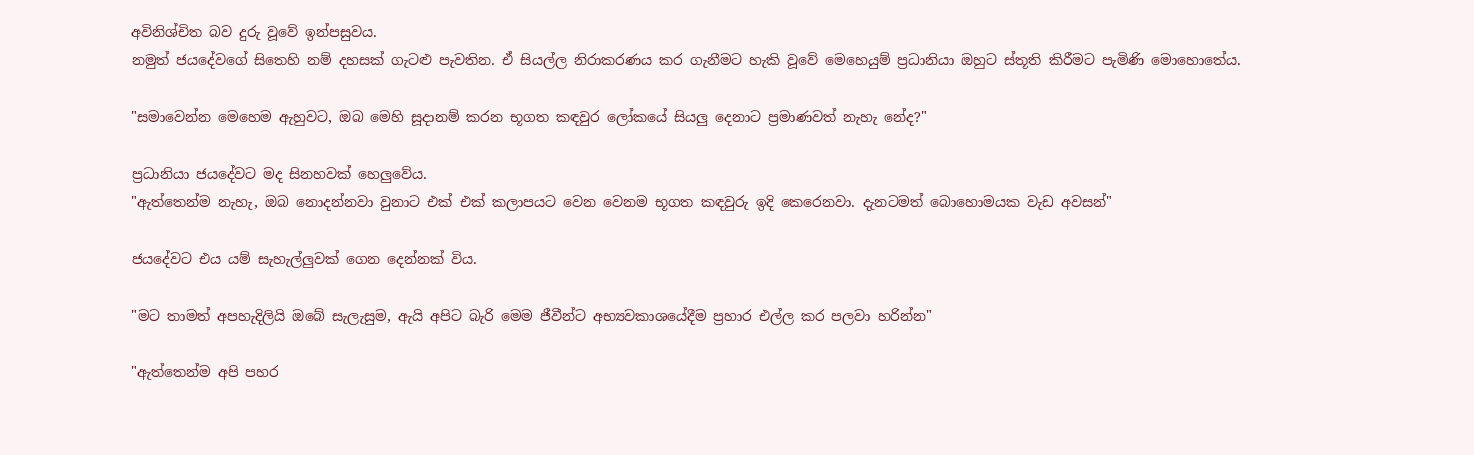අවිනිශ්චිත බව දුරු වූවේ ඉන්පසුවය.
නමුත් ජයදේවගේ සිතෙහි නම් දහසක් ගැටළු පැවතින. ඒ සියල්ල නිරාකරණය කර ගැනීමට හැකි වූවේ මෙහෙයුම් ප්‍රධානියා ඔහුට ස්තූති කිරීමට පැමිණි මොහොතේය.

"සමාවෙන්න මෙහෙම ඇහුවට, ඔබ මෙහි සූදානම් කරන භූගත කඳවුර ලෝකයේ සියලු දෙනාට ප්‍රමාණවත් නැහැ නේද?"

ප්‍රධානියා ජයදේවට මද සිනහවක් හෙලුවේය.
"ඇත්තෙන්ම නැහැ, ඔබ නොදන්නවා වුනාට එක් එක් කලාපයට වෙන වෙනම භූගත කඳවුරු ඉදි කෙරෙනවා. දැනටමත් බොහොමයක වැඩ අවසන්"

ජයදේවට එය යම් සැහැල්ලුවක් ගෙන දෙන්නක් විය.

"මට තාමත් අපහැදිලියි ඔබේ සැලැසුම, ඇයි අපිට බැරි මෙම ජීවීන්ට අභ්‍යවකාශයේදීම ප්‍රහාර එල්ල කර පලවා හරින්න"

"ඇත්තෙන්ම අපි පහර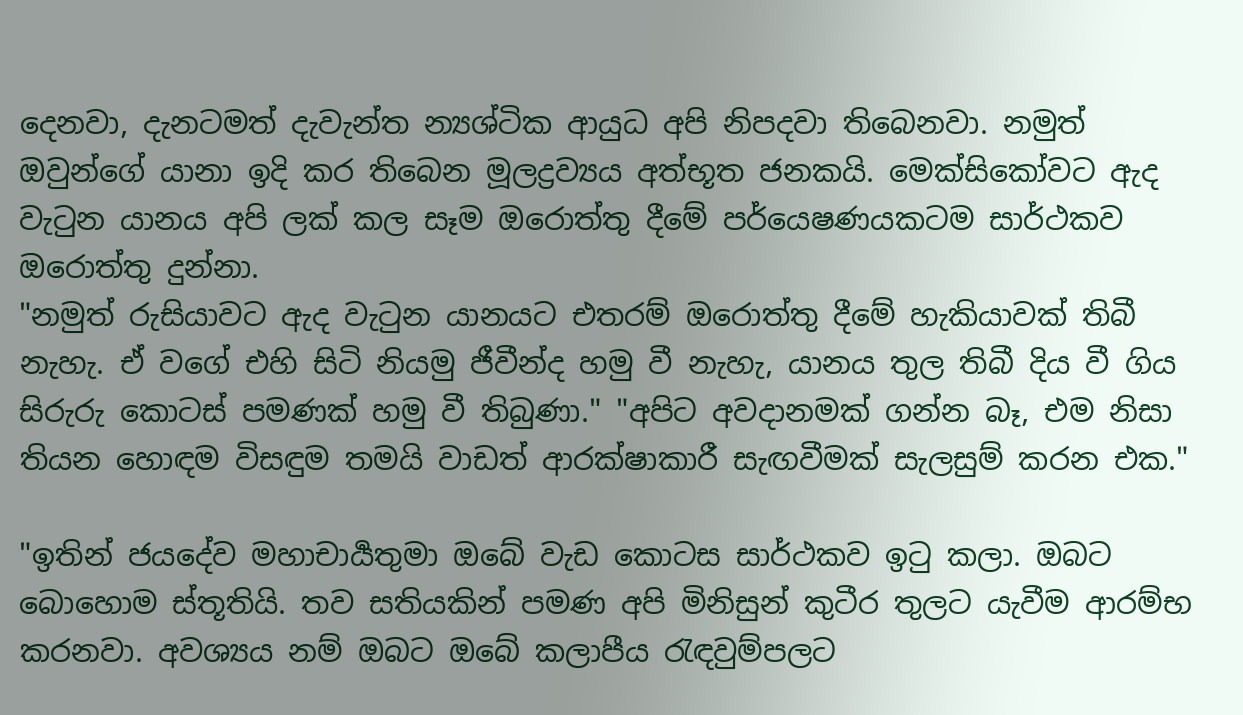දෙනවා, දැනටමත් දැවැන්ත න්‍යශ්ටික ආයුධ අපි නිපදවා තිබෙනවා. නමුත් ඔවුන්ගේ යානා ඉදි කර තිබෙන මූලද්‍රව්‍යය අත්භූත ජනකයි. මෙක්සිකෝවට ඇද වැටුන යානය අපි ලක් කල සෑම ඔරොත්තු දීමේ පර්යෙෂණයකටම සාර්ථකව ඔරොත්තු දුන්නා.
"නමුත් රුසියාවට ඇද වැටුන යානයට එතරම් ඔරොත්තු දීමේ හැකියාවක් තිබී නැහැ. ඒ වගේ එහි සිටි නියමු ජීවීන්ද හමු වී නැහැ, යානය තුල තිබී දිය වී ගිය සිරුරු කොටස් පමණක් හමු වී තිබුණා." "අපිට අවදානමක් ගන්න බෑ, එම නිසා තියන හොඳම විසඳුම තමයි වාඩත් ආරක්ෂාකාරී සැඟවීමක් සැලසුම් කරන එක."

"ඉතින් ජයදේව මහාචාර්‍යතුමා ඔබේ වැඩ කොටස සාර්ථකව ඉටු කලා. ඔබට බොහොම ස්තූතියි. තව සතියකින් පමණ අපි මිනිසුන් කුටීර තුලට යැවීම ආරම්භ කරනවා. අවශ්‍යය නම් ඔබට ඔබේ කලාපීය රැඳවුම්පලට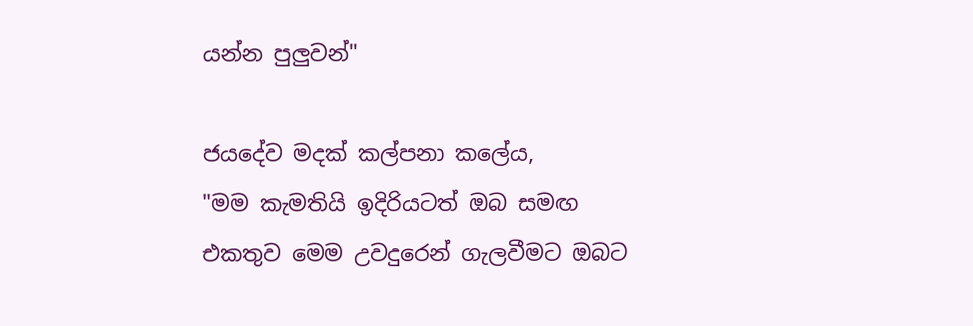යන්න පුලුවන්"

ජයදේව මදක් කල්පනා කලේය,
"මම කැමතියි ඉදිරියටත් ඔබ සමඟ එකතුව මෙම උවදුරෙන් ගැලවීමට ඔබට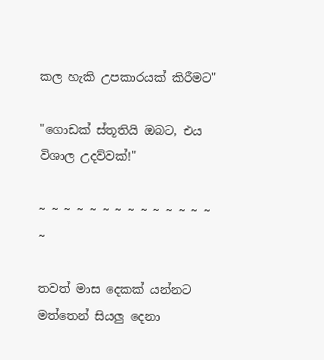කල හැකි උපකාරයක් කිරීමට"

"ගොඩක් ස්තූතියි ඔබට, එය විශාල උදව්වක්!"

~ ~ ~ ~ ~ ~ ~ ~ ~ ~ ~ ~ ~ ~ ~

තවත් මාස දෙකක් යන්නට මත්තෙන් සියලු දෙනා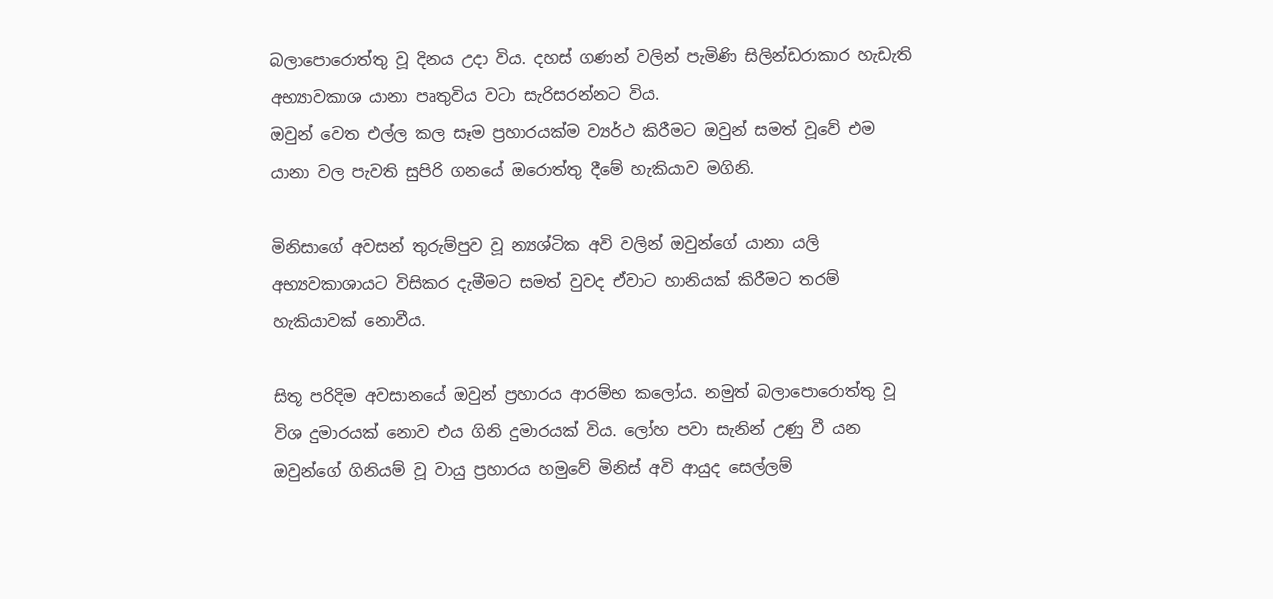බලාපොරොත්තු වූ දිනය උදා විය. දහස් ගණන් වලින් පැමිණි සිලින්ඩරාකාර හැඩැති අභ්‍යාවකාශ යානා පෘතුවිය වටා සැරිසරන්නට විය.
ඔවුන් වෙත එල්ල කල සෑම ප්‍රහාරයක්ම ව්‍යර්ථ කිරීමට ඔවුන් සමත් වූවේ එම යානා වල පැවති සුපිරි ගනයේ ඔරොත්තු දීමේ හැකියාව මගිනි.

මිනිසාගේ අවසන් තුරුම්පුව වූ න්‍යශ්ටික අවි වලින් ඔවුන්ගේ යානා යලි අභ්‍යවකාශායට විසිකර දැමීමට සමත් වුවද ඒවාට හානියක් කිරීමට තරම් හැකියාවක් නොවීය.

සිතූ පරිදිම අවසානයේ ඔවුන් ප්‍රහාරය ආරම්භ කලෝය. නමුත් බලාපොරොත්තු වූ විශ දුමාරයක් නොව එය ගිනි දුමාරයක් විය. ලෝහ පවා සැනින් උණු වී යන ඔවුන්ගේ ගිනියම් වූ වායු ප්‍රහාරය හමුවේ මිනිස් අවි ආයුද සෙල්ලම්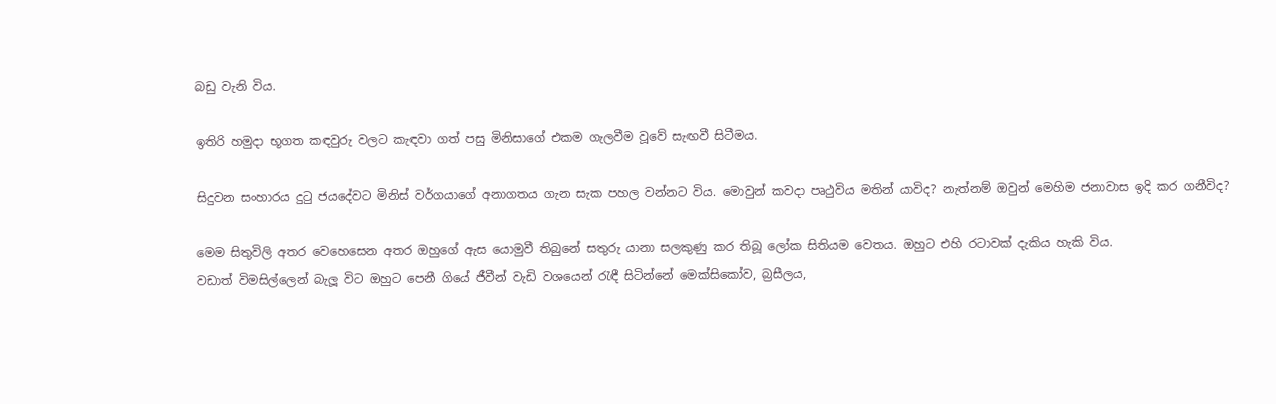බඩු වැනි විය.

ඉතිරි හමුදා භූගත කඳවුරු වලට කැඳවා ගත් පසු මිනිසාගේ එකම ගැලවීම වූවේ සැඟවී සිටීමය.

සිදුවන සංහාරය දුටු ජයදේවට මිනිස් වර්ගයාගේ අනාගතය ගැන සැක පහල වන්නට විය. මොවුන් කවදා පෘථුවිය මතින් යාවිද? නැත්නම් ඔවුන් මෙහිම ජනාවාස ඉදි කර ගනීවිද?

මෙම සිතුවිලි අතර වෙහෙසෙන අතර ඔහුගේ ඇස යොමුවී තිබුනේ සතුරු යානා සලකුණු කර තිබූ ලෝක සිතියම වෙතය. ඔහුට එහි රටාවක් දැකිය හැකි විය.
වඩාත් විමසිල්ලෙන් බැලූ විට ඔහුට පෙනී ගියේ ජීවීන් වැඩි වශයෙන් රැඳී සිටින්නේ මෙක්සිකෝව, බ්‍රසීලය,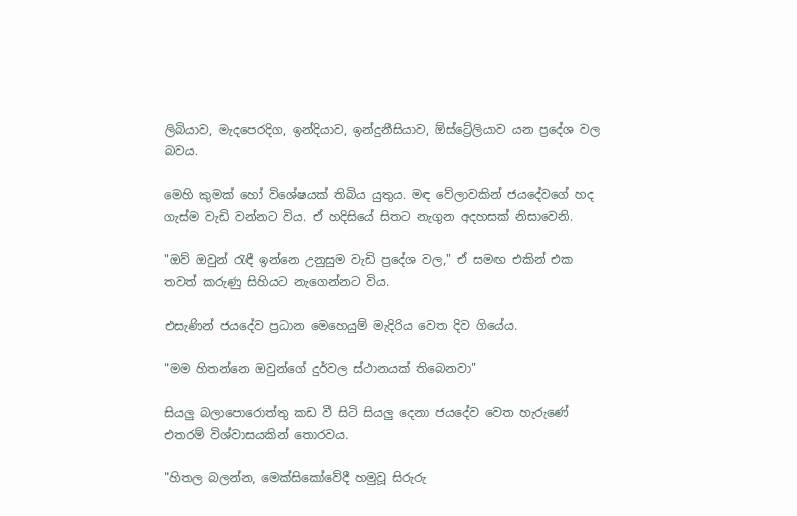ලිබියාව, මැදපෙරදිග, ඉන්දියාව, ඉන්දුනීසියාව, ඕස්ට්‍රේලියාව යන ප්‍රදේශ වල බවය.

මෙහි කුමක් හෝ විශේෂයක් තිබිය යුතුය. මඳ වේලාවකින් ජයදේවගේ හද ගැස්ම වැඩි වන්නට විය. ඒ හදිසියේ සිතට නැගුන අදහසක් නිසාවෙනි.

"ඔව් ඔවුන් රැඳී ඉන්නෙ උනුසුම වැඩි ප්‍රදේශ වල," ඒ සමඟ එකින් එක තවත් කරුණු සිහියට නැගෙන්නට විය.

එසැණින් ජයදේව ප්‍රධාන මෙහෙයුම් මැදිරිය වෙත දිව ගියේය.

"මම හිතන්නෙ ඔවුන්ගේ දුර්වල ස්ථානයක් තිබෙනවා"

සියලු බලාපොරොත්තු කඩ වී සිටි සියලු දෙනා ජයදේව වෙත හැරුණේ එතරම් විශ්වාසයකින් තොරවය.

"හිතල බලන්න, මෙක්සිකෝවේදී හමුවූ සිරුරු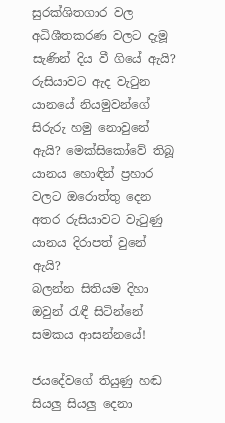සුරක්ශිතගාර වල අධිශීතකරණ වලට දැමූ සැණින් දිය වී ගියේ ඇයි? රුසියාවට ඇද වැටුන යානයේ නියමුවන්ගේ සිරුරු හමු නොවුනේ ඇයි? මෙක්සිකෝවේ තිබූ යානය හොඳින් ප්‍රහාර වලට ඔරොත්තු දෙන අතර රුසියාවට වැටුණු යානය දිරාපත් වුනේ ඇයි?
බලන්න සිතියම දිහා ඔවුන් රැඳී සිටින්නේ සමකය ආසන්නයේ!

ජයදේවගේ තියුණු හඬ සියලු සියලු දෙනා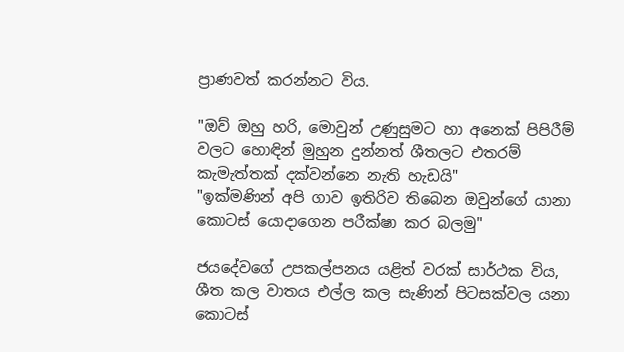ප්‍රාණවත් කරන්නට විය.

"ඔව් ඔහු හරි, මොවුන් උණුසුමට හා අනෙක් පිපිරීම් වලට හොඳින් මුහුන දුන්නත් ශීතලට එතරම් කැමැත්තක් දක්වන්නෙ නැති හැඩයි"
"ඉක්මණින් අපි ගාව ඉතිරිව තිබෙන ඔවුන්ගේ යානා කොටස් යොදාගෙන පරීක්ෂා කර බලමු"

ජයදේවගේ උපකල්පනය යළිත් වරක් සාර්ථක විය, ශීත කල වාතය එල්ල කල සැණින් පිටසක්වල යනා කොටස්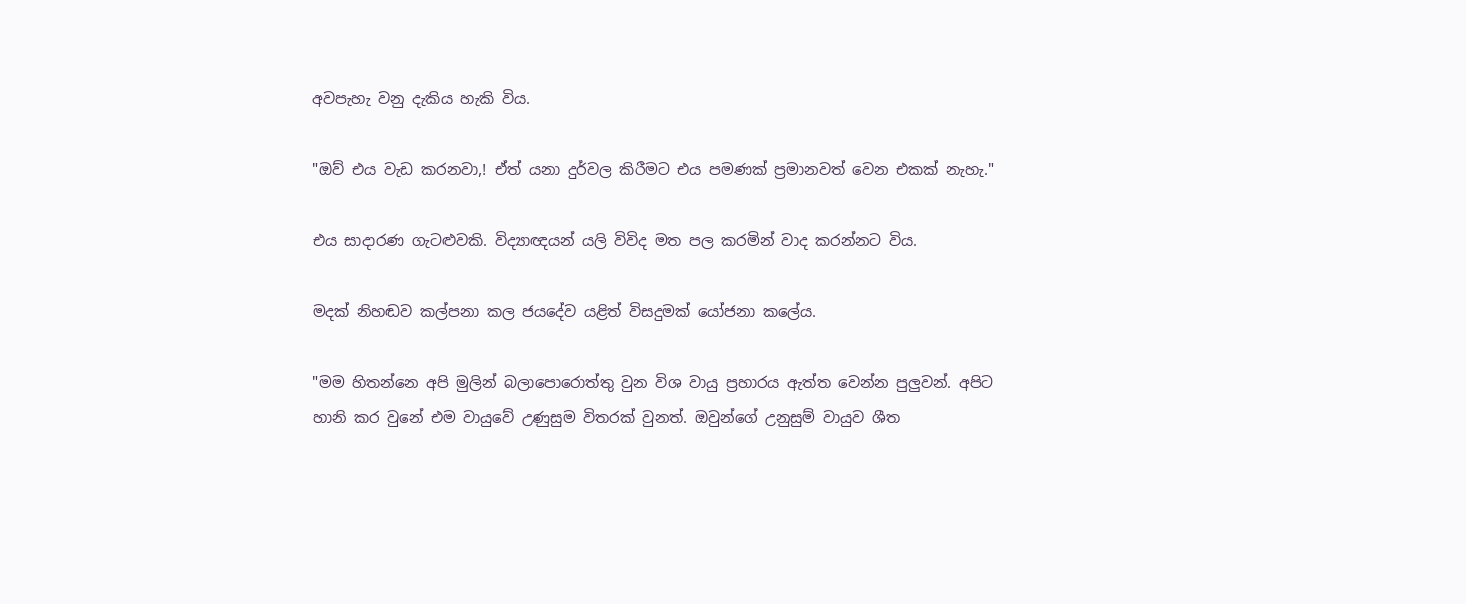අවපැහැ වනු දැකිය හැකි විය.

"ඔව් එය වැඩ කරනවා,! ඒත් යනා දුර්වල කිරීමට එය පමණක් ප්‍රමානවත් වෙන එකක් නැහැ."

එය සාදාරණ ගැටළුවකි. විද්‍යාඥයන් යලි විවිද මත පල කරමින් වාද කරන්නට විය.

මදක් නිහඬව කල්පනා කල ජයදේව යළිත් විසදුමක් යෝජනා කලේය.

"මම හිතන්නෙ අපි මුලින් බලාපොරොත්තු වුන විශ වායු ප්‍රහාරය ඇත්ත වෙන්න පුලුවන්. අපිට හානි කර වුනේ එම වායුවේ උණුසුම විතරක් වුනත්. ඔවුන්ගේ උනුසුම් වායුව ශීත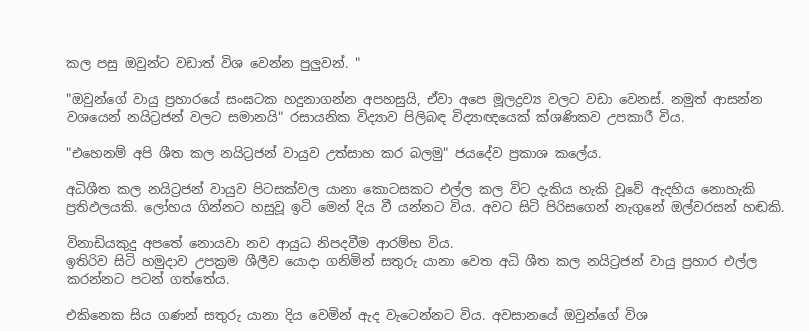කල පසු ඔවුන්ට වඩාත් විශ වෙන්න පුලුවන්. "

"ඔවුන්ගේ වායු ප්‍රහාරයේ සංඝටක හදුනාගන්න අපහසුයි, ඒවා අපෙ මූලද්‍රව්‍ය වලට වඩා වෙනස්. නමුත් ආසන්න වශයෙන් නයිට්‍රජන් වලට සමානයි" රසායනික විද්‍යාව පිලිබඳ විද්‍යාඥයෙක් ක්ශණිකව උපකාරී විය.

"එහෙනම් අපි ශීත කල නයිට්‍රජන් වායුව උත්සාහ කර බලමු" ජයදේව ප්‍රකාශ කලේය.

අධිශීත කල නයිට්‍රජන් වායුව පිටසක්වල යානා කොටසකට එල්ල කල විට දැකිය හැකි වූවේ ඇදහිය නොහැකි ප්‍රතිඵලයකි. ලෝහය ගින්නට හසුවූ ඉටි මෙන් දිය වී යන්නට විය. අවට සිටි පිරිසගෙන් නැගුනේ ඔල්වරසන් හඬකි.

විනාඩියකුදු අපතේ නොයවා නව ආයුධ නිපදවීම ආරම්භ විය.
ඉතිරිව සිටි හමුදාව උපක්‍රම ශීලීව යොදා ගනිමින් සතුරු යානා වෙත අධි ශීත කල නයිට්‍රජන් වායු ප්‍රහාර එල්ල කරන්නට පටන් ගත්තේය.

එකිනෙක සිය ගණන් සතුරු යානා දිය වෙමින් ඇද වැටෙන්නට විය. අවසානයේ ඔවුන්ගේ විශ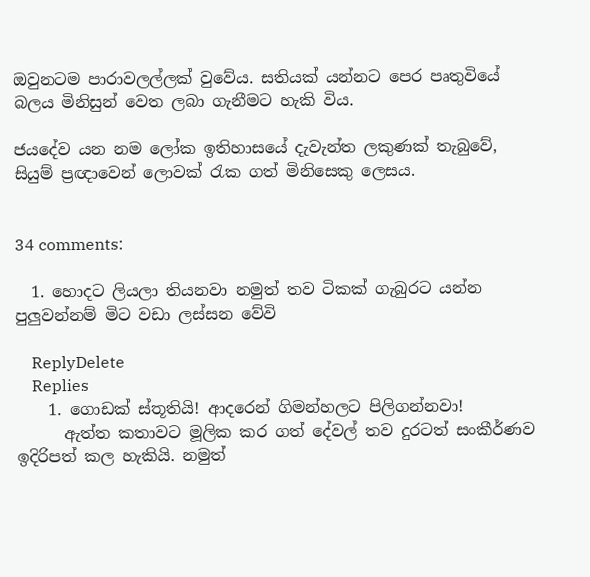ඔවුනටම පාරාවලල්ලක් වුවේය. සතියක් යන්නට පෙර පෘතුවියේ බලය මිනිසුන් වෙත ලබා ගැනීමට හැකි විය.

ජයදේව යන නම ලෝක ඉතිහාසයේ දැවැන්ත ලකුණක් තැබුවේ, සියුම් ප්‍රඥාවෙන් ලොවක් රැක ගත් මිනිසෙකු ලෙසය.


34 comments:

  1. හොදට ලියලා තියනවා නමුත් තව ටිකක් ගැබුරට යන්න පුලුවන්නම් මිට වඩා ලස්සන වේවි

    ReplyDelete
    Replies
    1. ගොඩක් ස්තූතියි! ආදරෙන් ගිමන්හලට පිලිගන්නවා!
      ඇත්ත කතාවට මූලික කර ගත් දේවල් තව දුරටත් සංකීර්ණව ඉදිරිපත් කල හැකියි. නමුත්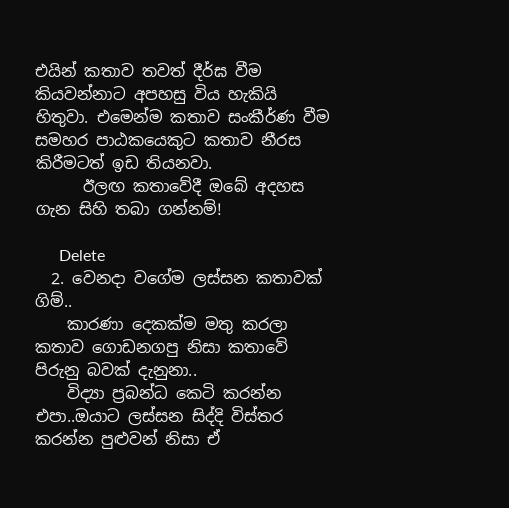එයින් කතාව තවත් දීර්ඝ වීම කියවන්නාට අපහසු විය හැකියි හිතුවා. එමෙන්ම කතාව සංකීර්ණ වීම සමහර පාඨකයෙකුට කතාව නීරස කිරීමටත් ඉඩ තියනවා.
      ඊලඟ කතාවේදී ඔබේ අදහස ගැන සිහි තබා ගන්නම්!

      Delete
  2. වෙනදා වගේම ලස්සන කතාවක් ගිම්..
    කාරණා දෙකක්ම මතු කරලා කතාව ගොඩනගපු නිසා කතාවේ පිරුනු බවක් දැනුනා..
    විද්‍යා ප්‍රබන්ධ කෙටි කරන්න එපා..ඔයාට ලස්සන සිද්දි විස්තර කරන්න පුළුවන් නිසා ඒ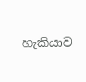හැකියාව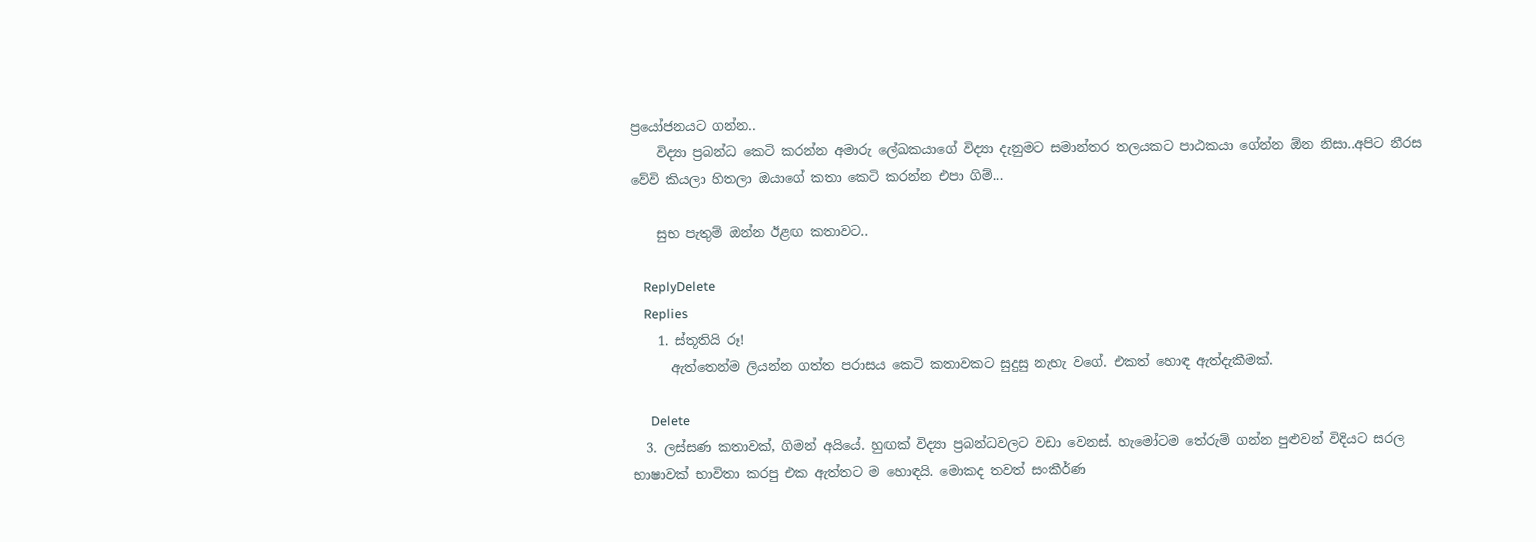ප්‍රයෝජනයට ගන්න..
    විද්‍යා ප්‍රබන්ධ කෙටි කරන්න අමාරු ලේඛකයාගේ විද්‍යා දැනුමට සමාන්තර තලයකට පාඨකයා ගේන්න ඕන නිසා..අපිට නීරස වේවි කියලා හිතලා ඔයාගේ කතා කෙටි කරන්න එපා ගිම්...

    සුභ පැතුම් ඔන්න ඊළඟ කතාවට..

    ReplyDelete
    Replies
    1. ස්තූතියි රූ!
      ඇත්තෙන්ම ලියන්න ගත්ත පරාසය කෙටි කතාවකට සුදුසු නැහැ වගේ. එකත් හොඳ ඇත්දැකීමක්.

      Delete
  3. ලස්සණ කතාවක්, ගිමන් අයියේ. හුඟක් විද්‍යා ප්‍රබන්ධවලට වඩා වෙනස්. හැමෝටම තේරුම් ගන්න පුළුවන් විදියට සරල භාෂාවක් භාවිතා කරපු එක ඇත්තට ම හොඳයි. මොකද තවත් සංකීර්ණ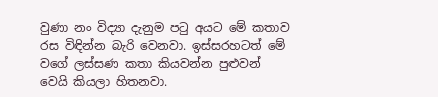වුණා නං විද්‍යා දැනුම පටු අයට මේ කතාව රස විඳින්න බැරි වෙනවා. ඉස්සරහටත් මේ වගේ ලස්සණ කතා කියවන්න පුළුවන් වෙයි කියලා හිතනවා.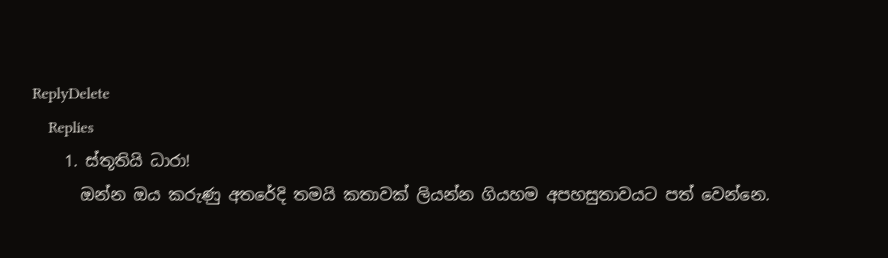ReplyDelete
    Replies
    1. ස්තූතියි ධාරා!
      ඔන්න ඔය කරුණු අතරේදි තමයි කතාවක් ලියන්න ගියහම අපහසුතාවයට පත් වෙන්නෙ.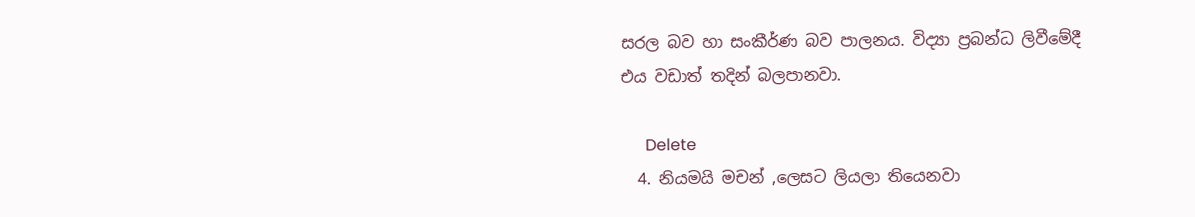සරල බව හා සංකීර්ණ බව පාලනය. විද්‍යා ප්‍රබන්ධ ලිවීමේදී එය වඩාත් තදින් බලපානවා.

      Delete
  4. නියමයි මචන් ,ලෙසට ලියලා තියෙනවා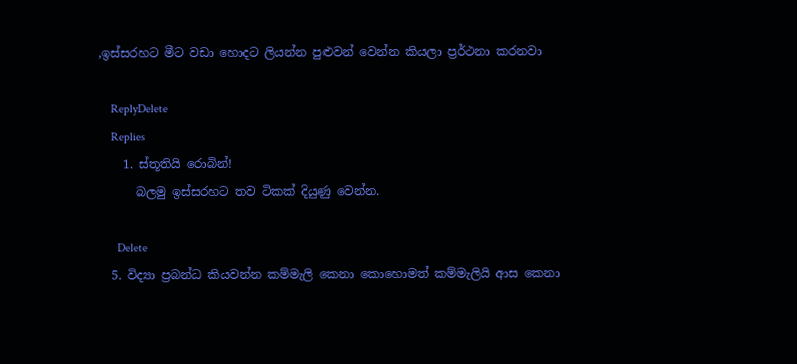,ඉස්සරහට මීට වඩා හොදට ලියන්න පුළුවන් වෙන්න කියලා ප්‍රර්ථනා කරනවා

    ReplyDelete
    Replies
    1. ස්තූතියි රොබින්!
      බලමු ඉස්සරහට තව ටිකක් දියුණු වෙන්න.

      Delete
  5. විද්‍යා ප්‍රබන්ධ කියවන්න කම්මැලි කෙනා කොහොමත් කම්මැලියි ආස කෙනා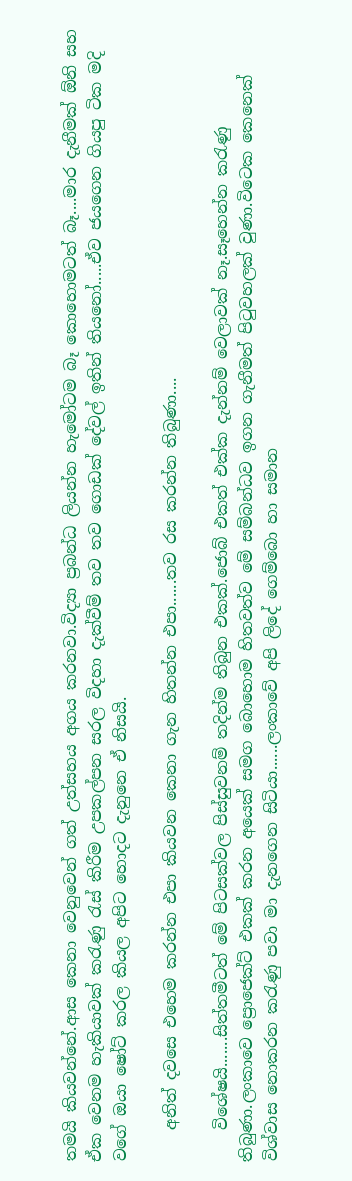තමයි කියවන්නේ.ආස කෙනා වෙනුවෙන් ගත් උත්සහය අගය කරනවා.විද්‍යා ප්‍රබන්ධ ලියන්න හැමෝටම බෑ කොහොමටත් බෑ....මාර දැනීමක් ඕනි සහ ඒක වෙනම හැකියාවක් කරැණු රැස් කිරීම උපකල්පන සරල විදහා දැක්වීම් තව තව ගොඩක් දේවල් ඉතින් තියනෝ.....ඒව ජයගෙන ගියපු ටික මදි වගේ ඔයා ෂෝට් කරල කියල අපිට හොදට දැනුනෙ ඒ නිසයි.

    අනිත් දවසෙ එහෙම කරන්න එපා කියවන කෙනා ගැන හිතන්න එපා......තව රස කරන්න තිබුණා....

    විශේෂයි.......සිත්තමීටත් මේ පිටසක්වල පිස්සුවනම් තදින්ම තිබුන එකක්.ජොබ් එකත් එක්ක ‍දැන්නම් වෙලාවක් නෑ.සෑහෙන්න කරැණු තිබුණා.ලංකාවෙ ප්‍රොජෙක්ට් එකක් කරන අයෙක් සමග බොහොම හිතවත්ව මේ සම්බන්ධව ඉගන ගැනීමත් පිටුවහලක් වුණා.විටෙක කෙනෙක් විශ්වාස නොකරන කරැණු පවා මා දැනගෙන සිටියා......ලංකාවේ අපි ලිදේ ගෙම්බො හා සමාන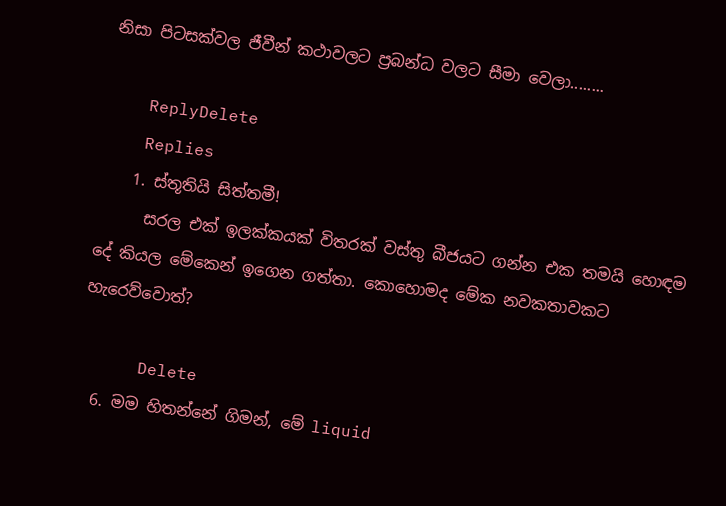නිසා පිටසක්වල ජීවීන් කථාවලට ප්‍රබන්ධ වලට සීමා වෙලා........

    ReplyDelete
    Replies
    1. ස්තූතියි සිත්තමී!
      සරල එක් ඉලක්කයක් විතරක් වස්තු බීජයට ගන්න එක තමයි හොඳම දේ කියල මේකෙන් ඉගෙන ගත්තා. කොහොමද මේක නවකතාවකට හැරෙව්වොත්?

      Delete
  6. මම හිතන්නේ ගිමන්, මේ liquid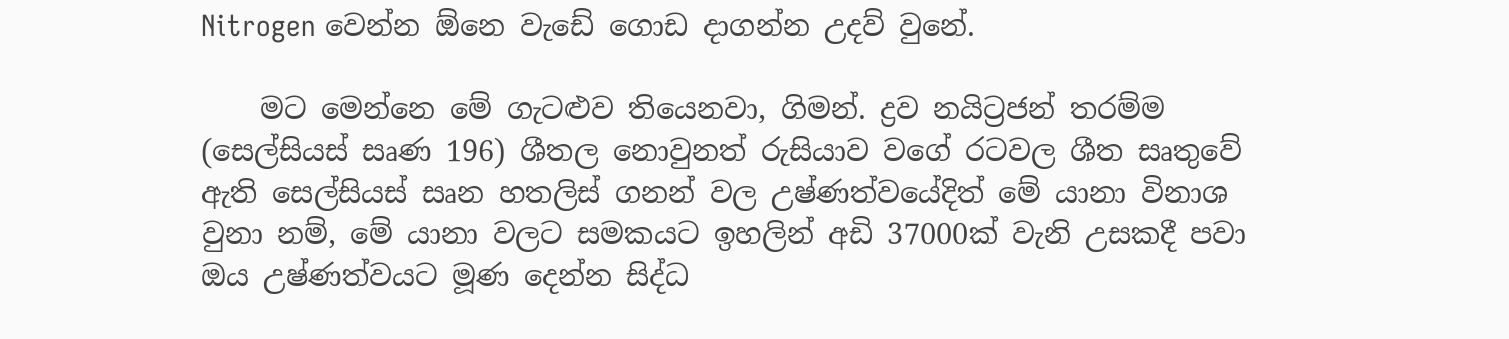Nitrogen වෙන්න ඕනෙ වැඩේ ගොඩ දාගන්න උදව් වුනේ.

    මට මෙන්නෙ මේ ගැටළුව තියෙනවා, ගිමන්. ද්‍රව නයිට්‍රජන් තරම්ම (සෙල්සියස් සෘණ 196) ශීතල නොවුනත් රුසියාව වගේ රටවල ශීත සෘතුවේ ඇති සෙල්සියස් සෘන හතලිස් ගනන් වල උෂ්ණත්වයේදිත් මේ යානා විනාශ වුනා නම්, මේ යානා වලට සමකයට ඉහලින් අඩි 37000ක් වැනි උසකදී පවා ඔය උෂ්ණත්වයට මූණ දෙන්න සිද්ධ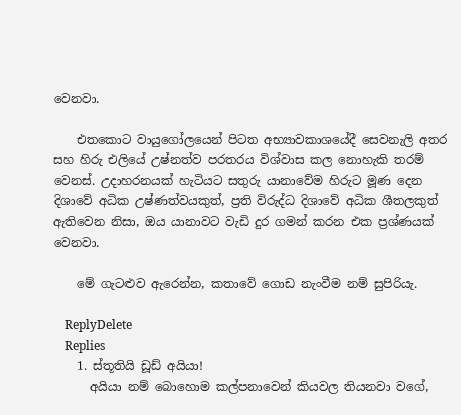වෙනවා.

    එතකොට වායුගෝලයෙන් පිටත අභ්‍යාවකාශයේදී සෙවනැලි අතර සහ හිරු එලියේ උෂ්නත්ව පරතරය විශ්වාස කල නොහැකි තරම් වෙනස්. උදාහරනයක් හැටියට සතුරු යානාවේම හිරුට මූණ දෙන දිශාවේ අධික උෂ්ණත්වයකුත්, ප්‍රති විරුද්ධ දිශාවේ අධික ශීතලකුත් ඇතිවෙන නිසා, ඔය යානාවට වැඩි දුර ගමන් කරන එක ප්‍රශ්ණයක් වෙනවා.

    මේ ගැටළුව ඇරෙන්න, කතාවේ ගොඩ නැංවීම නම් සුපිරියැ.

    ReplyDelete
    Replies
    1. ස්තූතියි ඩූඩ් අයියා!
      අයියා නම් බොහොම කල්පනාවෙන් කියවල තියනවා වගේ,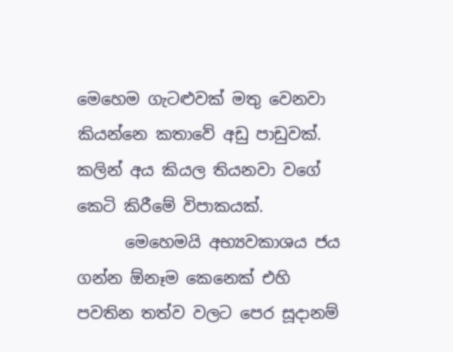මෙහෙම ගැටළුවක් මතු වෙනවා කියන්නෙ කතාවේ අඩු පාඩුවක්. කලින් අය කියල තියනවා වගේ කෙටි කිරීමේ විපාකයක්.
      මෙහෙමයි අභ්‍යවකාශය ජය ගන්න ඕනෑම කෙනෙක් එහි පවතින තත්ව වලට පෙර සූදානම්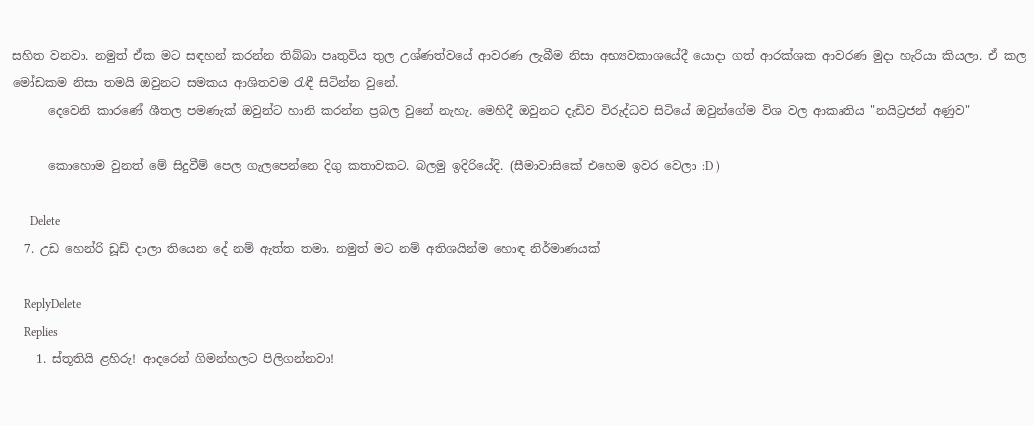සහිත වනවා. නමුත් ඒක මට සඳහන් කරන්න තිබ්බා පෘතුවිය තුල උශ්ණත්වයේ ආවරණ ලැබීම නිසා අභ්‍යවකාශයේදී යොදා ගත් ආරක්ශක ආවරණ මුදා හැරියා කියලා. ඒ කල මෝඩකම නිසා තමයි ඔවුනට සමකය ආශිතවම රැඳී සිටින්න වුනේ.
      දෙවෙනි කාරණේ ශීතල පමණැක් ඔවුන්ට හානි කරන්න ප්‍රබල වුනේ නැහැ. මෙහිදී ඔවුනට දැඩිව විරුද්ධව සිටියේ ඔවුන්ගේම විශ වල ආකෘතිය "නයිට්‍රජන් අණුව"

      කොහොම වුනත් මේ සිදුවීම් පෙල ගැලපෙන්නෙ දිගු කතාවකට. බලමු ඉදිරියේදි. (සීමාවාසිකේ එහෙම ඉවර වෙලා :D )

      Delete
  7. උඩ හෙන්රි ඩූඩ් දාලා තියෙන දේ නම් ඇත්ත තමා. නමුත් මට නම් අතිශයින්ම හොඳ නිර්මාණයක්

    ReplyDelete
    Replies
    1. ස්තූතියි ළහිරු! ආදරෙන් ගිමන්හලට පිලිගන්නවා!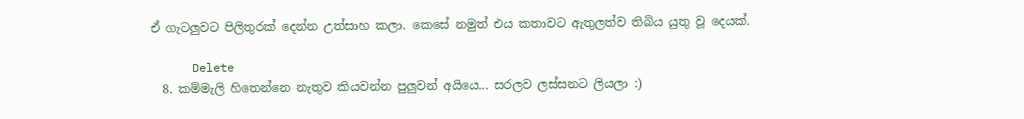ඒ ගැටලුවට පිලිතුරක් දෙන්න උත්සාහ කලා. කෙසේ නමුත් එය කතාවට ඇතුලත්ව තිබිය යුතු වූ දෙයක්.

      Delete
  8. කම්මැලි හිතෙන්නෙ නැතුව කියවන්න පුලුවන් අයියෙ... සරලව ලස්සනට ලියලා :)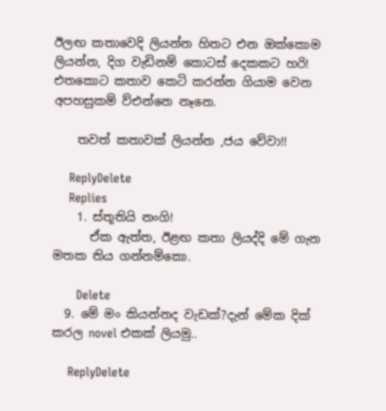ඊලඟ කතාවෙදි ලියන්න හිතට එන ඔක්කොම ලියන්න, දිග වැඩිනම් කොටස් දෙකකට හරි! එතකොට කතාව කෙටි කරන්න ගියාම වෙන අපහසුකම් ව්එන්නෙ නෑනෙ.

    තවත් කතාවක් ලියන්න ,ජය වේවා!!

    ReplyDelete
    Replies
    1. ස්තූතියි නංගි!
      ඒක ඇත්ත, ඊළඟ කතා ලියද්දි මේ ගැන මතක තිය ගන්නම්කො.

      Delete
  9. මේ මං කියන්නද වැඩක්?දැන් මේක දික් කරල novel එකක් ලියමු..

    ReplyDelete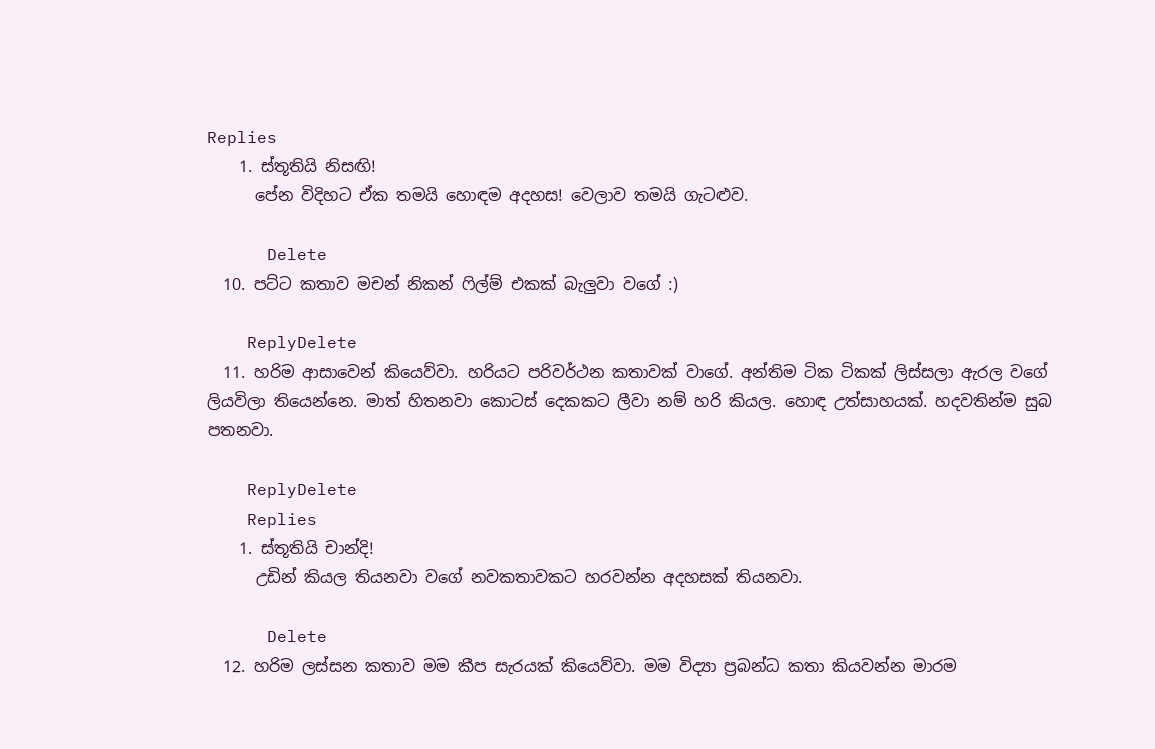Replies
    1. ස්තූතියි නිසඟි!
      පේන විදිහට ඒක තමයි හොඳම අදහස! වෙලාව තමයි ගැටළුව.

      Delete
  10. පට්ට කතාව මචන් නිකන් ෆිල්ම් එකක් බැලුවා වගේ :)

    ReplyDelete
  11. හරිම ආසාවෙන් කියෙව්වා. හරියට පරිවර්ථන කතාවක් වාගේ. අන්තිම ටික ටිකක් ලිස්සලා ඇරල වගේ ලියවිලා තියෙන්නෙ. මාත් හිතනවා කොටස් දෙකකට ලීවා නම් හරි කියල. හොඳ උත්සාහයක්. හදවතින්ම සුබ පතනවා.

    ReplyDelete
    Replies
    1. ස්තූතියි චාන්දි!
      උඩින් කියල තියනවා වගේ නවකතාවකට හරවන්න අදහසක් තියනවා.

      Delete
  12. හරිම ලස්සන කතාව මම කීප සැරයක් කියෙව්වා. මම විද්‍යා ප්‍රබන්ධ කතා කියවන්න මාරම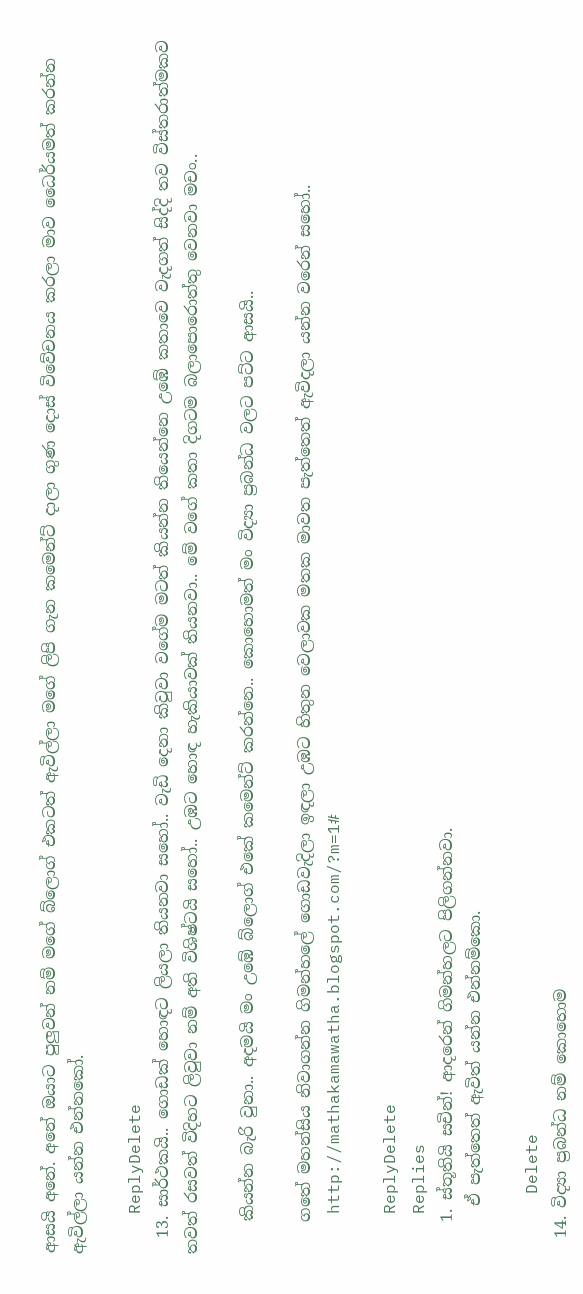ආසයි අනේ. අනේ ඔයාට පුලුවන් නම් මගේ බ්ලොග් එකටත් ඇවිල්ලා මගේ ලිපි ගැන කමෙන්ට් දාලා ගුණ දොස් විවේචනය කරලා මාව ධෛර්යමත් කරන්න ඇවිල්ලා යන්න එන්නකෝ.

    ReplyDelete
  13. සාර්ථකයි.. ගොඩක් හොඳට ලියලා තියනවා සහෝ.. වැඩි දෙනා කිවුවා වගේම මටත් කියන්න තියෙන්නෙ උඹේ කතාවෙ වැදගත් සිද්දි තව විස්තරාත්මකව තවත් රසවත් විදිහට ලිවුවා නම් අති විශිෂ්ටයි සහෝ.. උඹට හොඳ හැකියාවක් තියනවා.. මේ වගේ කතා දිගටම බලාපොරොත්තු වෙනවා මචං..

    කියන්න බැරි වුනා.. අදමයි මං උඹේ බ්ලොග් එකේ කමෙන්ට් කරන්නෙ.. කොහොමත් මං විද්‍යා ප්‍රබන්ධ වලට පට්ට ආසයි..

    ගතේ මහන්සිය නිවාගන්න ගිමන්හලේ ගොඩවැදිලා ඉඳලා උඹට හිතුන වෙලාවක මතක මාවත පැත්තෙත් ඇවිදලා යන්න වරෙන් සහෝ..
    http://mathakamawatha.blogspot.com/?m=1#

    ReplyDelete
    Replies
    1. ස්තූතියි සචින්! ආදරෙන් ගිමන්හලට පිලිගන්නවා.
      ඒ පැත්තෙත් ඇවිත් යන්න එන්නම්කො.

      Delete
  14. විද්‍යා ප්‍රබන්ධ නම් කොහොම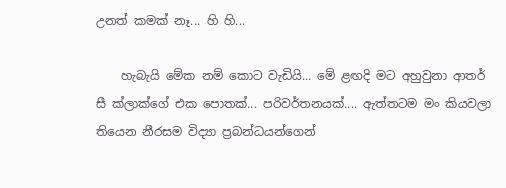උනත් කමක් නෑ... හි හි...

    හැබැයි මේක නම් කොට වැඩියි... මේ ළඟදි මට අහුවුනා ආතර් සී ක්ලාක්ගේ එක පොතක්... පරිවර්තනයක්.... ඇත්තටම මං කියවලා තියෙන නීරසම විද්‍යා ප්‍රබන්ධයන්ගෙන්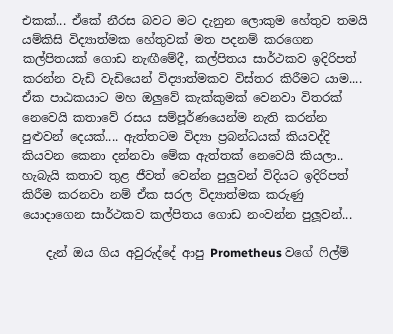එකක්... ඒකේ නීරස බවට මට දැනුන ලොකුම හේතුව තමයි යම්කිසි විද්‍යාත්මක හේතුවක් මත පදනම් කරගෙන කල්පිතයක් ගොඩ නැඟීමේදී, කල්පිතය සාර්ථකව ඉදිරිපත් කරන්න වැඩි වැඩියෙන් විද්‍යාත්මකව විස්තර කිරීමට යාම.... ඒක පාඨකයාට මහ ඔලුවේ කැක්කුමක් වෙනවා විතරක් නෙවෙයි කතාවේ රසය සම්පූර්ණයෙන්ම නැති කරන්න පුළුවන් දෙයක්.... ඇත්තටම විද්‍යා ප්‍රබන්ධයක් කියවද්දි කියවන කෙනා දන්නවා මේක ඇත්තක් නෙවෙයි කියලා.. හැබැයි කතාව තුළ ජීවත් වෙන්න පුලුවන් විදියට ඉදිරිපත් කිරීම කරනවා නම් ඒක සරල විද්‍යාත්මක කරුණු යොදාගෙන සාර්ථකව කල්පිතය ගොඩ නංවන්න පුලූවන්...

    දැන් ඔය ගිය අවුරුද්දේ ආපු Prometheus වගේ ෆිල්ම්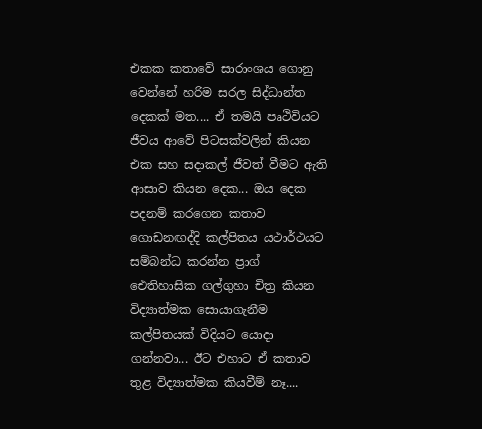එකක කතාවේ සාරාංශය ගොනු වෙන්නේ හරිම සරල සිද්ධාන්ත දෙකක් මත.... ඒ තමයි පෘථිවියට ජීවය ආවේ පිටසක්වලින් කියන එක සහ සදාකල් ජීවත් වීමට ඇති ආසාව කියන දෙක... ඔය දෙක පදනම් කරගෙන කතාව ගොඩනඟද්දි කල්පිතය යථාර්ථයට සම්බන්ධ කරන්න ප්‍රාග් ඓතිහාසික ගල්ගුහා චිත්‍ර කියන විද්‍යාත්මක සොයාගැනීම කල්පිතයක් විදියට යොදා ගන්නවා... ඊට එහාට ඒ කතාව තුළ විද්‍යාත්මක කියවීම් නෑ....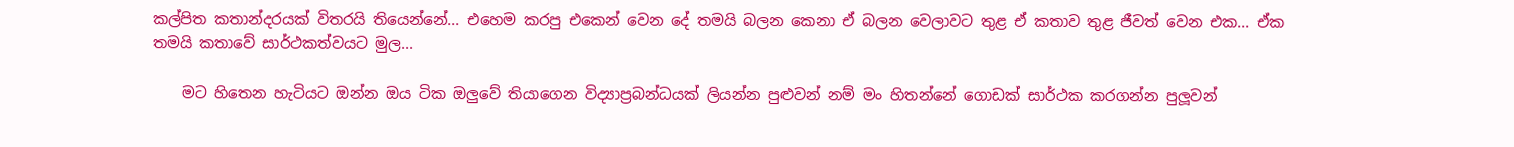කල්පිත කතාන්දරයක් විතරයි තියෙන්නේ... එහෙම කරපු එකෙන් වෙන දේ තමයි බලන කෙනා ඒ බලන වෙලාවට තුළ ඒ කතාව තුළ ජීවත් වෙන එක... ඒක තමයි කතාවේ සාර්ථකත්වයට මුල...

    මට හිතෙන හැටියට ඔන්න ඔය ටික ඔලුවේ තියාගෙන විද්‍යාප්‍රබන්ධයක් ලියන්න පුළුවන් නම් මං හිතන්නේ ගොඩක් සාර්ථක කරගන්න පුලූවන්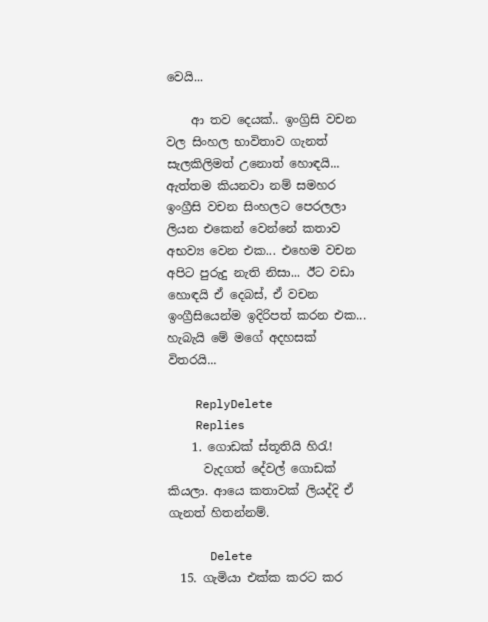වෙයි...

    ආ තව දෙයක්.. ඉංග්‍රිසි වචන වල සිංහල භාවිතාව ගැනත් සැලකිලිමත් උනොත් හොඳයි... ඇත්තම කියනවා නම් සමහර ඉංග්‍රීසි වචන සිංහලට පෙරලලා ලියන එකෙන් වෙන්නේ කතාව අභව්‍ය වෙන එක... එහෙම වචන අපිට පුරුදු නැති නිසා... ඊට වඩා හොඳයි ඒ දෙබස්, ඒ වචන ඉංග්‍රීසියෙන්ම ඉදිරිපත් කරන එක... හැබැයි මේ මගේ අදහසක් විතරයි...

    ReplyDelete
    Replies
    1. ගොඩක් ස්තූතියි හිරැ!
      වැදගත් දේවල් ගොඩක් කියලා. ආයෙ කතාවක් ලියද්දි ඒ ගැනත් හිතන්නම්.

      Delete
  15. ගැමියා එක්ක කරට කර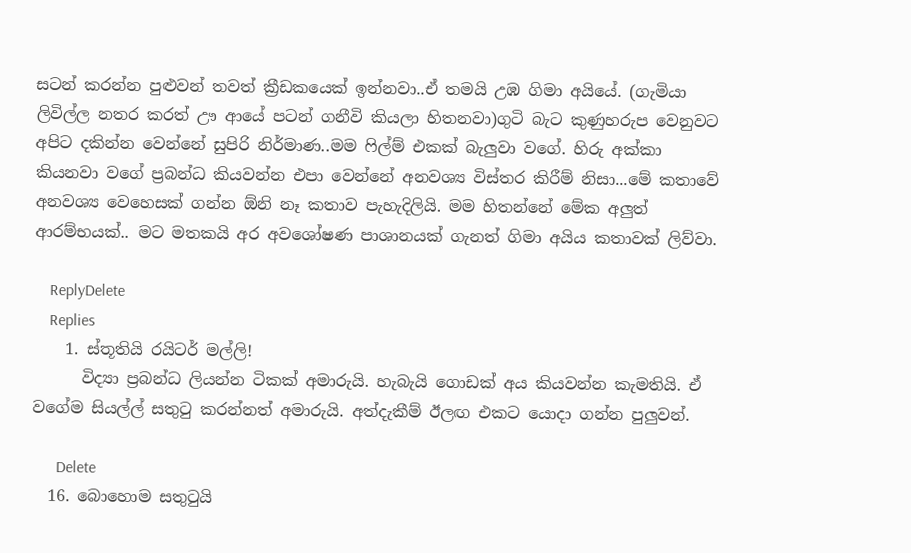සටන් කරන්න පුළුවන් තවත් ක්‍රීඩකයෙක් ඉන්නවා..ඒ තමයි උඹ ගිමා අයියේ. (ගැමියා ලිවිල්ල නතර කරත් ඌ ආයේ පටන් ගනීවි කියලා හිතනවා)ගුටි බැට කුණුහරුප වෙනුවට අපිට දකින්න වෙන්නේ සුපිරි නිර්මාණ..මම ෆිල්ම් එකක් බැලුවා වගේ. හිරු අක්කා කියනවා වගේ ප්‍රබන්ධ කියවන්න එපා වෙන්නේ අනවශ්‍ය විස්තර කිරීම් නිසා...මේ කතාවේ අනවශ්‍ය වෙහෙසක් ගන්න ඕනි නෑ කතාව පැහැදිලියි. මම හිතන්නේ මේක අලුත් ආරම්භයක්.. මට මතකයි අර අවශෝෂණ පාශානයක් ගැනත් ගිමා අයිය කතාවක් ලිව්වා.

    ReplyDelete
    Replies
    1. ස්තූතියි රයිටර් මල්ලි!
      විද්‍යා ප්‍රබන්ධ ලියන්න ටිකක් අමාරුයි. හැබැයි ගොඩක් අය කියවන්න කැමතියි. ඒ වගේම සියල්ල් සතුටු කරන්නත් අමාරුයි. අත්දැකීම් ඊලඟ එකට යොදා ගන්න පුලුවන්.

      Delete
  16. බොහොම සතුටුයි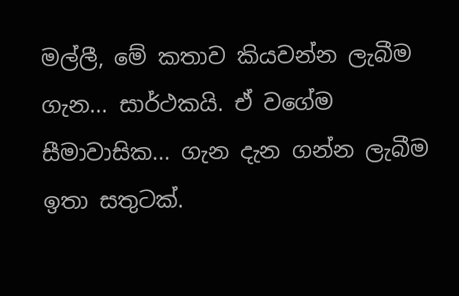මල්ලී, මේ කතාව කියවන්න ලැබීම ගැන... සාර්ථකයි. ඒ වගේම සීමාවාසික... ගැන දැන ගන්න ලැබීම ඉතා සතුටක්.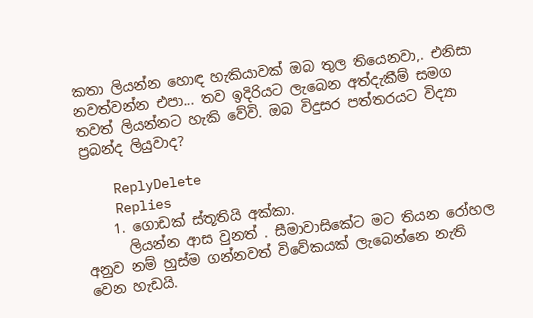කතා ලියන්න හොඳ හැකියාවක් ඔබ තුල තියෙනවා,. එනිසා නවත්වන්න එපා... තව ඉදිරියට ලැබෙන අත්දැකීම් සමග තවත් ලියන්නට හැකි වේවි. ඔබ විදුසර පත්තරයට විද්‍යා ප්‍රබන්ද ලියුවාද?

    ReplyDelete
    Replies
    1. ගොඩක් ස්තූතියි අක්කා.
      ලියන්න ආස වුනත් . සීමාවාසිකේට මට තියන රෝහල අනුව නම් හුස්ම ගන්නවත් විවේකයක් ලැබෙන්නෙ නැති වෙන හැඩයි.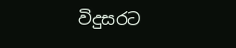විදුසරට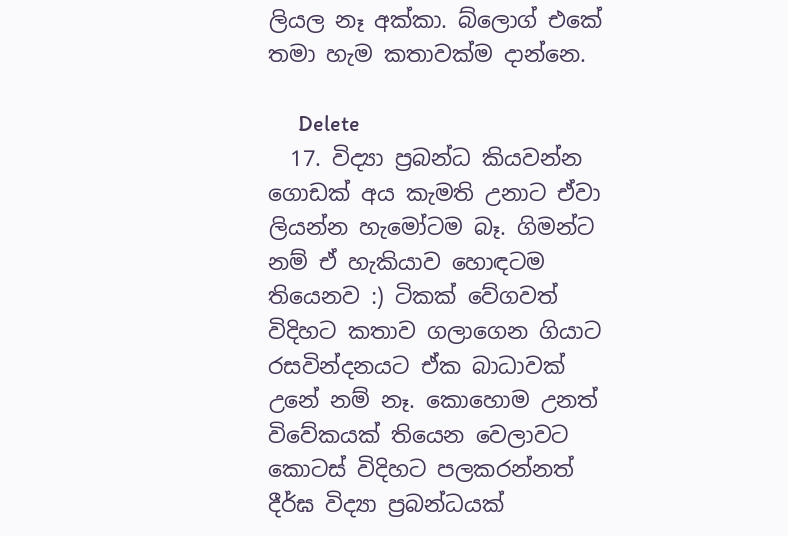ලියල නෑ අක්කා. බ්ලොග් එකේ තමා හැම කතාවක්ම දාන්නෙ.

      Delete
  17. විද්‍යා ප්‍රබන්ධ කියවන්න ගොඩක් අය කැමති උනාට ඒවා ලියන්න හැමෝටම බෑ. ගිමන්ට නම් ඒ හැකියාව හොඳටම තියෙනව :) ටිකක් වේගවත් විදිහට කතාව ගලාගෙන ගියාට රසවින්දනයට ඒක බාධාවක් උනේ නම් නෑ. කොහොම උනත් විවේකයක් තියෙන වෙලාවට කොටස් විදිහට පලකරන්නත් දීර්ඝ විද්‍යා ප්‍රබන්ධයක්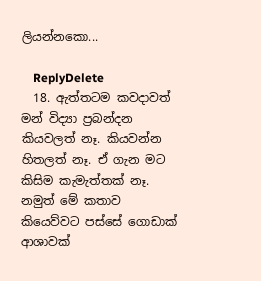ලියන්නකො...

    ReplyDelete
  18. ඇත්තටම කවදාවත් මන් විද්‍යා ප්‍රබන්දන කියවලත් නෑ. කියවන්න හිතලත් නෑ. ඒ ගැන මට කිසිම කැමැත්තක් නෑ. නමුත් මේ කතාව කියෙව්වට පස්සේ ගොඩාක් ආශාවක්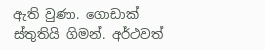ඇති වුණා. ගොඩාක් ස්තුතියි ගිමන්. අර්ථවත්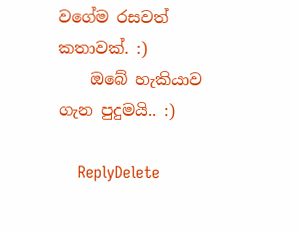වගේම රසවත් කතාවක්. :)
    ඔබේ හැකියාව ගැන පුදුමයි.. :)

    ReplyDelete